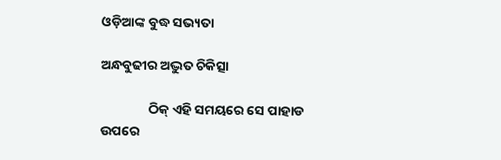ଓଡ଼ିଆଙ୍କ ବୁଦ୍ଧ ସଭ୍ୟତା

ଅନ୍ଧବୁଢୀର ଅଦ୍ଭୁତ ଚିକିତ୍ସା

                ଠିକ୍ ଏହି ସମୟରେ ସେ ପାହାଡ ଉପରେ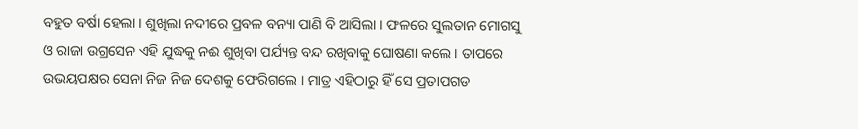ବହୁତ ବର୍ଷା ହେଲା । ଶୁଖିଲା ନଦୀରେ ପ୍ରବଳ ବନ୍ୟା ପାଣି ବି ଆସିଲା । ଫଳରେ ସୁଲତାନ ମୋଗସୁ ଓ ରାଜା ଉଗ୍ରସେନ ଏହି ଯୁଦ୍ଧକୁ ନଈ ଶୁଖିବା ପର୍ଯ୍ୟନ୍ତ ବନ୍ଦ ରଖିବାକୁ ଘୋଷଣା କଲେ । ତାପରେ ଉଭୟପକ୍ଷର ସେନା ନିଜ ନିଜ ଦେଶକୁ ଫେରିଗଲେ । ମାତ୍ର ଏହିଠାରୁ ହିଁ ସେ ପ୍ରତାପଗଡ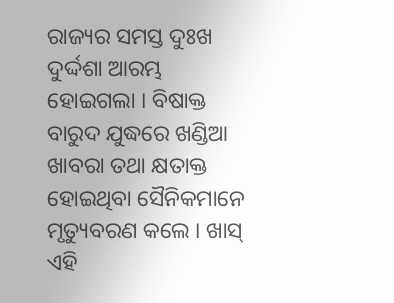ରାଜ୍ୟର ସମସ୍ତ ଦୁଃଖ ଦୁର୍ଦ୍ଦଶା ଆରମ୍ଭ ହୋଇଗଲା । ବିଷାକ୍ତ ବାରୁଦ ଯୁଦ୍ଧରେ ଖଣ୍ଡିଆ ଖାବରା ତଥା କ୍ଷତାକ୍ତ ହୋଇଥିବା ସୈନିକମାନେ ମୃତ୍ୟୁବରଣ କଲେ । ଖାସ୍ ଏହି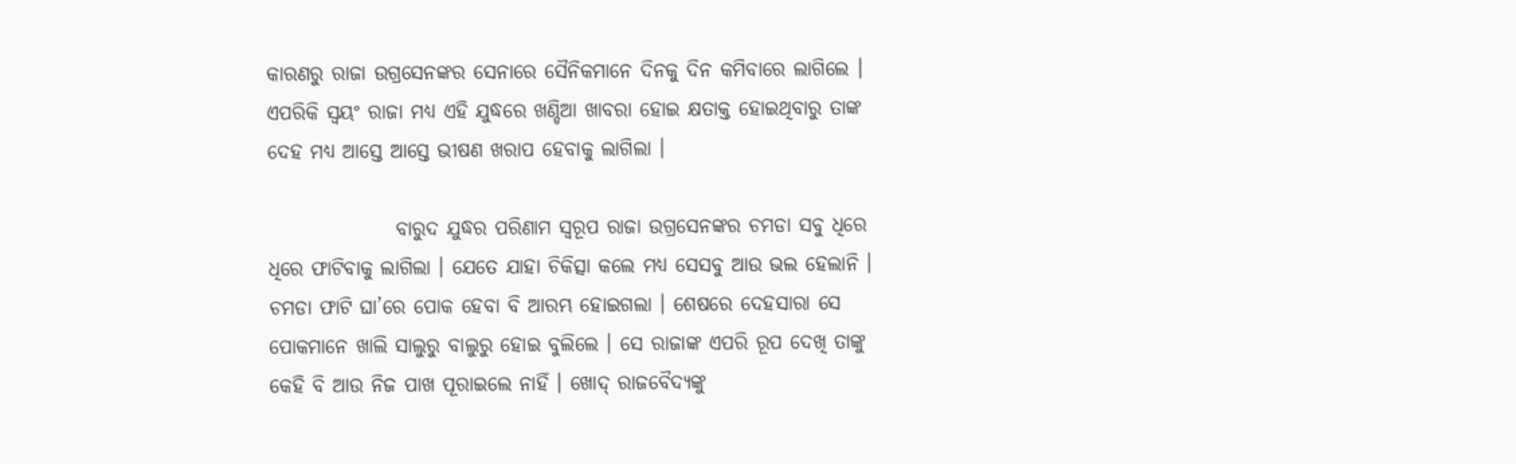କାରଣରୁ ରାଜା ଉଗ୍ରସେନଙ୍କର ସେନାରେ ସୈନିକମାନେ ଦିନକୁ ଦିନ କମିବାରେ ଲାଗିଲେ । ଏପରିକି ସ୍ୱୟଂ ରାଜା ମଧ୍ୟ ଏହି ଯୁଦ୍ଧରେ ଖଣ୍ଡିଆ ଖାବରା ହୋଇ କ୍ଷତାକ୍ତ ହୋଇଥିବାରୁ ତାଙ୍କ ଦେହ ମଧ୍ୟ ଆସ୍ତେ ଆସ୍ତେ ଭୀଷଣ ଖରାପ ହେବାକୁ ଲାଗିଲା ।

                ବାରୁଦ ଯୁଦ୍ଧର ପରିଣାମ ସ୍ୱରୂପ ରାଜା ଉଗ୍ରସେନଙ୍କର ଚମଡା ସବୁ ଧିରେ ଧିରେ ଫାଟିବାକୁ ଲାଗିଲା । ଯେତେ ଯାହା ଚିକିତ୍ସା କଲେ ମଧ୍ୟ ସେସବୁ ଆଉ ଭଲ ହେଲାନି । ଚମଡା ଫାଟି ଘା’ରେ ପୋକ ହେବା ବି ଆରମ୍ଭ ହୋଇଗଲା । ଶେଷରେ ଦେହସାରା ସେ ପୋକମାନେ ଖାଲି ସାଲୁରୁ ବାଲୁରୁ ହୋଇ ବୁଲିଲେ । ସେ ରାଜାଙ୍କ ଏପରି ରୂପ ଦେଖି ତାଙ୍କୁ କେହି ବି ଆଉ ନିଜ ପାଖ ପୂରାଇଲେ ନାହିଁ । ଖୋଦ୍ ରାଜବୈଦ୍ୟଙ୍କୁ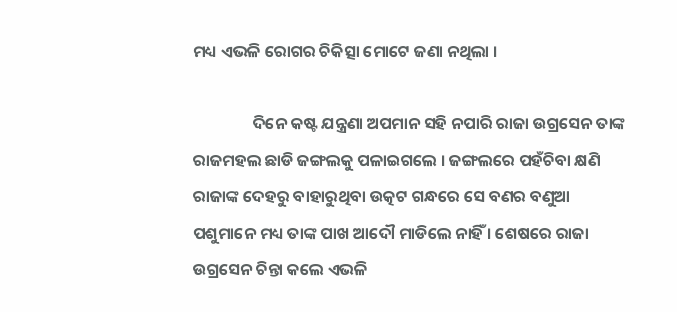ମଧ୍ୟ ଏଭଳି ରୋଗର ଚିକିତ୍ସା ମୋଟେ ଜଣା ନଥିଲା ।

                ଦିନେ କଷ୍ଟ ଯନ୍ତ୍ରଣା ଅପମାନ ସହି ନପାରି ରାଜା ଉଗ୍ରସେନ ତାଙ୍କ ରାଜମହଲ ଛାଡି ଜଙ୍ଗଲକୁ ପଳାଇଗଲେ । ଜଙ୍ଗଲରେ ପହଁଚିବା କ୍ଷଣି ରାଜାଙ୍କ ଦେହରୁ ବାହାରୁଥିବା ଉତ୍କଟ ଗନ୍ଧରେ ସେ ବଣର ବଣୁଆ ପଶୁମାନେ ମଧ୍ୟ ତାଙ୍କ ପାଖ ଆଦୌ ମାଡିଲେ ନାହିଁ । ଶେଷରେ ରାଜା ଉଗ୍ରସେନ ଚିନ୍ତା କଲେ ଏଭଳି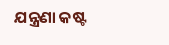ଯନ୍ତ୍ରଣା କଷ୍ଟ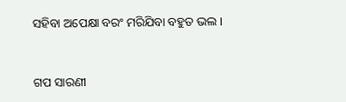ସହିବା ଅପେକ୍ଷା ବରଂ ମରିଯିବା ବହୁତ ଭଲ ।


ଗପ ସାରଣୀ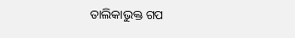ତାଲିକାଭୁକ୍ତ ଗପ